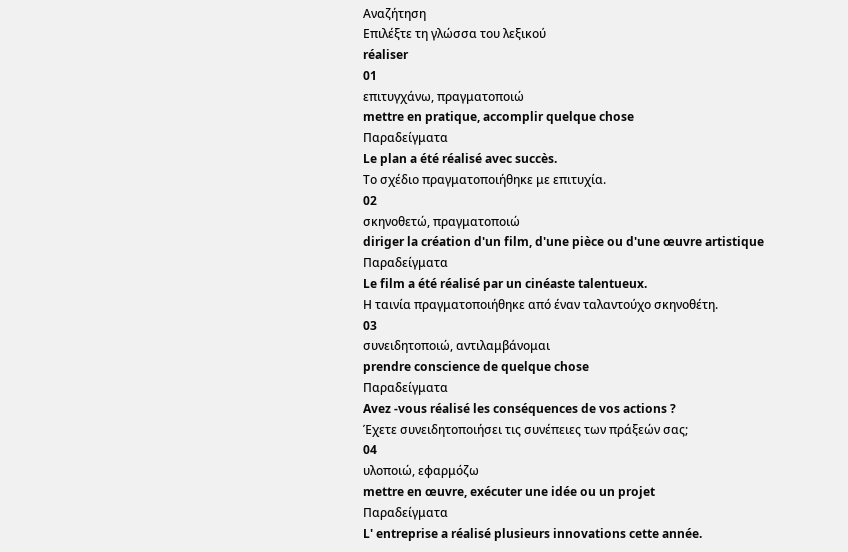Αναζήτηση
Επιλέξτε τη γλώσσα του λεξικού
réaliser
01
επιτυγχάνω, πραγματοποιώ
mettre en pratique, accomplir quelque chose
Παραδείγματα
Le plan a été réalisé avec succès.
Το σχέδιο πραγματοποιήθηκε με επιτυχία.
02
σκηνοθετώ, πραγματοποιώ
diriger la création d'un film, d'une pièce ou d'une œuvre artistique
Παραδείγματα
Le film a été réalisé par un cinéaste talentueux.
Η ταινία πραγματοποιήθηκε από έναν ταλαντούχο σκηνοθέτη.
03
συνειδητοποιώ, αντιλαμβάνομαι
prendre conscience de quelque chose
Παραδείγματα
Avez -vous réalisé les conséquences de vos actions ?
Έχετε συνειδητοποιήσει τις συνέπειες των πράξεών σας;
04
υλοποιώ, εφαρμόζω
mettre en œuvre, exécuter une idée ou un projet
Παραδείγματα
L' entreprise a réalisé plusieurs innovations cette année.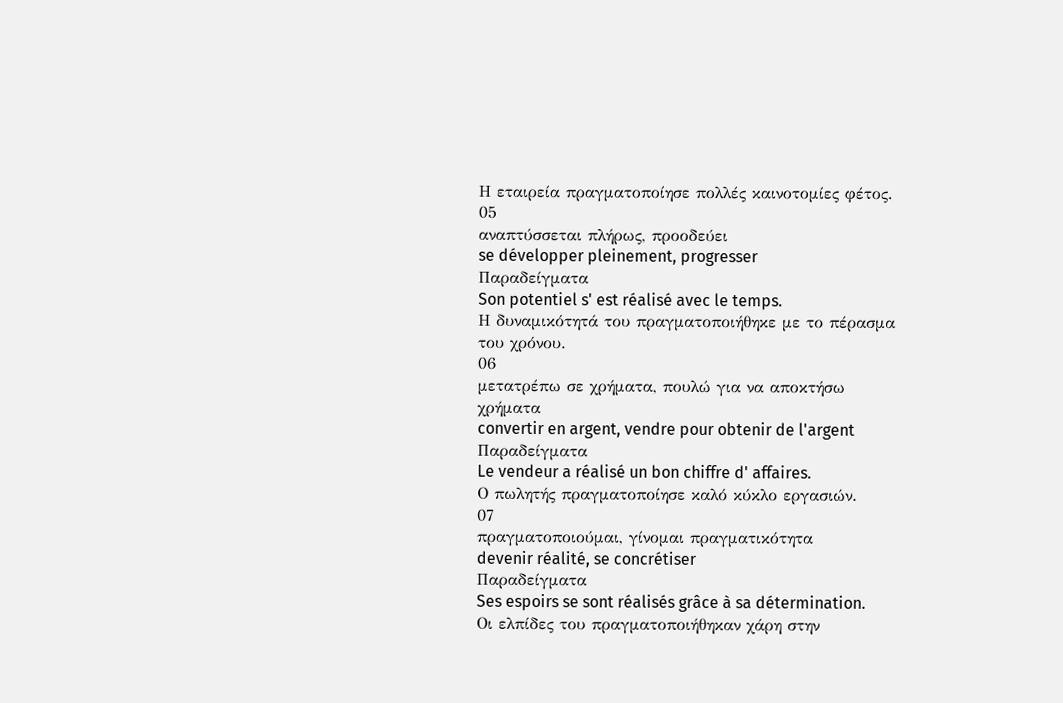Η εταιρεία πραγματοποίησε πολλές καινοτομίες φέτος.
05
αναπτύσσεται πλήρως, προοδεύει
se développer pleinement, progresser
Παραδείγματα
Son potentiel s' est réalisé avec le temps.
Η δυναμικότητά του πραγματοποιήθηκε με το πέρασμα του χρόνου.
06
μετατρέπω σε χρήματα, πουλώ για να αποκτήσω χρήματα
convertir en argent, vendre pour obtenir de l'argent
Παραδείγματα
Le vendeur a réalisé un bon chiffre d' affaires.
Ο πωλητής πραγματοποίησε καλό κύκλο εργασιών.
07
πραγματοποιούμαι, γίνομαι πραγματικότητα
devenir réalité, se concrétiser
Παραδείγματα
Ses espoirs se sont réalisés grâce à sa détermination.
Οι ελπίδες του πραγματοποιήθηκαν χάρη στην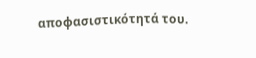αποφασιστικότητά του.